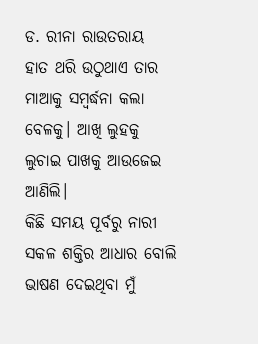ଡ. ରୀନା ରାଉତରାୟ
ହାତ ଥରି ଉଠୁଥାଏ ତାର ମାଆକୁ ସମ୍ବର୍ଦ୍ଧନା କଲା ବେଳକୁ। ଆଖି ଲୁହକୁ ଲୁଚାଇ ପାଖକୁ ଆଉଜେଇ ଆଣିଲି।
କିଛି ସମୟ ପୂର୍ବରୁ ନାରୀ ସକଳ ଶକ୍ତିର ଆଧାର ବୋଲି ଭାଷଣ ଦେଇଥିବା ମୁଁ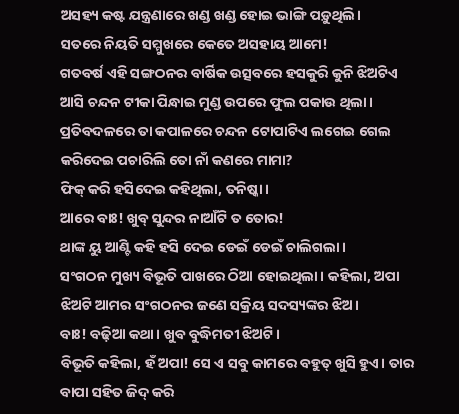ଅସହ୍ୟ କଷ୍ଟ ଯନ୍ତ୍ରଣାରେ ଖଣ୍ଡ ଖଣ୍ଡ ହୋଇ ଭାଙ୍ଗି ପଡ଼ୁଥିଲି।
ସତରେ ନିୟତି ସମ୍ମୁଖରେ କେତେ ଅସହାୟ ଆମେ!
ଗତବର୍ଷ ଏହି ସଙ୍ଗଠନର ବାର୍ଷିକ ଉତ୍ସବରେ ହସକୁରି କୁନି ଝିଅଟିଏ ଆସି ଚନ୍ଦନ ଟୀକା ପିନ୍ଧାଇ ମୁଣ୍ଡ ଉପରେ ଫୁଲ ପକାଉ ଥିଲା। ପ୍ରତିବଦଳରେ ତା କପାଳରେ ଚନ୍ଦନ ଟୋପାଟିଏ ଲଗେଇ ଗେଲ କରିଦେଇ ପଚାରିଲି ତୋ ନାଁ କଣରେ ମାମା?
ଫିକ୍ କରି ହସିଦେଇ କହିଥିଲା, ତନିଷ୍କା।
ଆରେ ବାଃ! ଖୁବ୍ ସୁନ୍ଦର ନାଆଁଟି ତ ତୋର!
ଥାଙ୍କ ୟୁ ଆଣ୍ଟି କହି ହସି ଦେଇ ଡେଇଁ ଡେଇଁ ଚାଲିଗଲା।
ସଂଗଠନ ମୁଖ୍ୟ ବିଭୂତି ପାଖରେ ଠିଆ ହୋଇଥିଲା। କହିଲା, ଅପା ଝିଅଟି ଆମର ସଂଗଠନର ଜଣେ ସକ୍ରିୟ ସଦସ୍ୟଙ୍କର ଝିଅ।
ବାଃ! ବଢ଼ିଆ କଥା। ଖୁବ ବୁଦ୍ଧିମତୀ ଝିଅଟି।
ବିଭୂତି କହିଲା, ହଁ ଅପା! ସେ ଏ ସବୁ କାମରେ ବହୁତ୍ ଖୁସି ହୁଏ। ତାର ବାପା ସହିତ ଜିଦ୍ କରି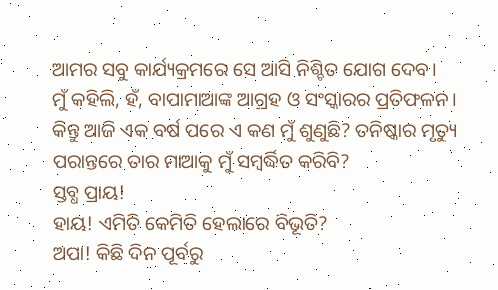ଆମର ସବୁ କାର୍ଯ୍ୟକ୍ରମରେ ସେ ଆସି ନିଶ୍ଚିତ ଯୋଗ ଦେବ।
ମୁଁ କହିଲି, ହଁ, ବାପାମାଆଙ୍କ ଆଗ୍ରହ ଓ ସଂସ୍କାରର ପ୍ରତିଫଳନ।
କିନ୍ତୁ ଆଜି ଏକ ବର୍ଷ ପରେ ଏ କଣ ମୁଁ ଶୁଣୁଛି? ତନିଷ୍କାର ମୃତ୍ୟୁ ପରାନ୍ତରେ ତାର ମାଆକୁ ମୁଁ ସମ୍ବର୍ଦ୍ଧିତ କରିବି?
ସ୍ତବ୍ଧ ପ୍ରାୟ!
ହାୟ! ଏମିତି କେମିତି ହେଲାରେ ବିଭୂତି?
ଅପା! କିଛି ଦିନ ପୂର୍ବରୁ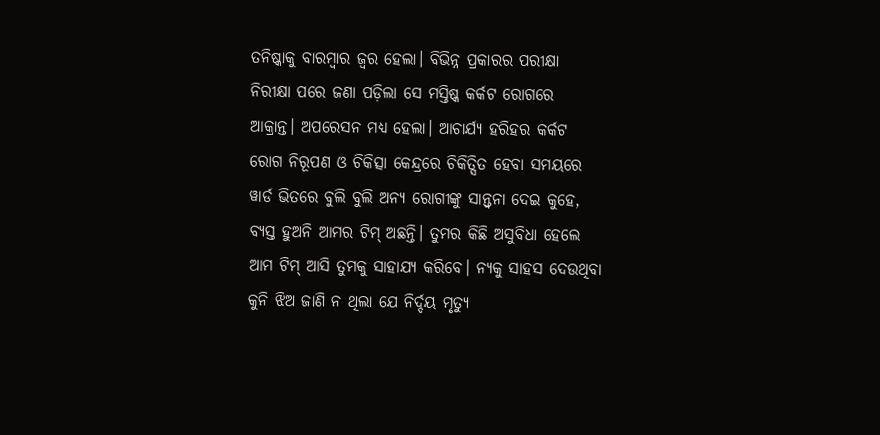ତନିଷ୍କାକୁ ବାରମ୍ବାର ଜ୍ଵର ହେଲା। ବିଭିନ୍ନ ପ୍ରକାରର ପରୀକ୍ଷା ନିରୀକ୍ଷା ପରେ ଜଣା ପଡ଼ିଲା ସେ ମସ୍ତିଷ୍କ କର୍କଟ ରୋଗରେ ଆକ୍ରାନ୍ତ। ଅପରେସନ ମଧ୍ୟ ହେଲା। ଆଚାର୍ଯ୍ୟ ହରିହର କର୍କଟ ରୋଗ ନିରୂପଣ ଓ ଚିକିତ୍ସା କେନ୍ଦ୍ରରେ ଚିକିତ୍ସିତ ହେବା ସମୟରେ ୱାର୍ଡ ଭିତରେ ବୁଲି ବୁଲି ଅନ୍ୟ ରୋଗୀଙ୍କୁ ସାନ୍ତ୍ଵନା ଦେଇ କୁହେ, ବ୍ୟସ୍ତ ହୁଅନି ଆମର ଟିମ୍ ଅଛନ୍ତି। ତୁମର କିଛି ଅସୁବିଧା ହେଲେ ଆମ ଟିମ୍ ଆସି ତୁମକୁ ସାହାଯ୍ୟ କରିବେ। ନ୍ୟକୁ ସାହସ ଦେଉଥିବା କୁନି ଝିଅ ଜାଣି ନ ଥିଲା ଯେ ନିର୍ଦ୍ଦୟ ମୃତ୍ୟୁ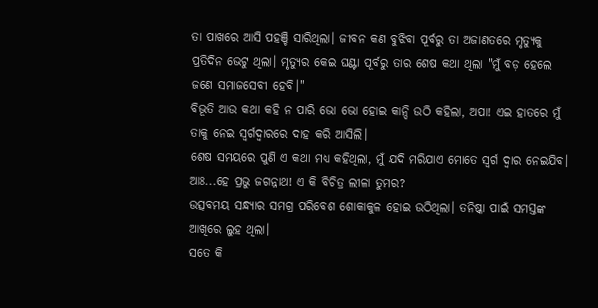ତା ପାଖରେ ଆସି ପହଞ୍ଚି ସାରିଥିଲା। ଜୀବନ କଣ ବୁଝିବା ପୂର୍ବରୁ ତା ଅଜାଣତରେ ମୃତ୍ୟୁକୁ ପ୍ରତିଦିନ ଭେଟୁ ଥିଲା। ମୃତ୍ୟୁର କେଇ ଘଣ୍ଟା ପୂର୍ବରୁ ତାର ଶେଷ କଥା ଥିଲା "ମୁଁ ବଡ଼ ହେଲେ ଜଣେ ସମାଜସେବୀ ହେବି।"
ବିଭୂତି ଆଉ କଥା କହି ନ ପାରି ଭୋ ଭୋ ହୋଇ କାନ୍ଦି ଉଠି କହିଲା, ଅପା! ଏଇ ହାତରେ ମୁଁ ତାକୁ ନେଇ ସ୍ୱର୍ଗଦ୍ୱାରରେ ଦାହ କରି ଆସିଲି।
ଶେଷ ସମୟରେ ପୁଣି ଏ କଥା ମଧ୍ୟ କହିଥିଲା, ମୁଁ ଯଦି ମରିଯାଏ ମୋତେ ସ୍ୱର୍ଗ ଦ୍ୱାର ନେଇଯିବ।
ଆଃ...ହେ ପ୍ରଭୁ ଜଗନ୍ନାଥ! ଏ କି ବିଚିତ୍ର ଲୀଳା ତୁମର?
ଉତ୍ସବମୟ ସନ୍ଧ୍ୟାର ସମଗ୍ର ପରିବେଶ ଶୋକାକୁଳ ହୋଇ ଉଠିଥିଲା। ତନିଷ୍କା ପାଇଁ ସମସ୍ତଙ୍କ ଆଖିରେ ଲୁହ ଥିଲା।
ସତେ କି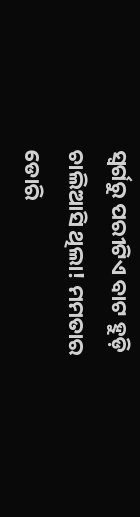ସ୍ଵର୍ଗରୁ ପରୀଟିଏ ବାଟ ହୁଡ଼ି ଚାଲିଆସି ଥିଲା! ମମତାର ଡୋରି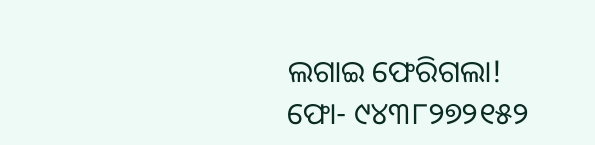ଲଗାଇ ଫେରିଗଲା!
ଫୋ- ୯୪୩୮୨୭୨୧୫୨